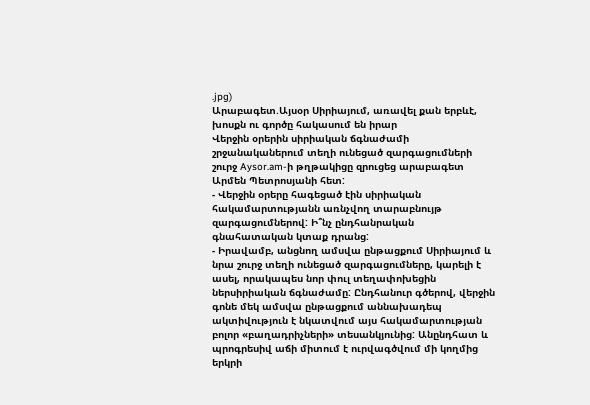.jpg)
Արաբագետ.Այսօր Սիրիայում, առավել քան երբևէ, խոսքն ու գործը հակասում են իրար
Վերջին օրերին սիրիական ճգնաժամի շրջանականերում տեղի ունեցած զարգացումների շուրջ Aysor.am-ի թղթակիցը զրուցեց արաբագետ Արմեն Պետրոսյանի հետ:
- Վերջին օրերը հագեցած էին սիրիական հակամարտությանն առնչվող տարաբնույթ զարգացումներով: Ի՞նչ ընդհանրական գնահատական կտաք դրանց:
- Իրավամբ, անցնող ամսվա ընթացքում Սիրիայում և նրա շուրջ տեղի ունեցած զարգացումները, կարելի է ասել, որակապես նոր փուլ տեղափոխեցին ներսիրիական ճգնաժամը: Ընդհանուր գծերով, վերջին գոնե մեկ ամսվա ընթացքում աննախադեպ ակտիվություն է նկատվում այս հակամարտության բոլոր «բաղադրիչների» տեսանկյունից: Անընդհատ և պրոգրեսիվ աճի միտում է ուրվագծվում մի կողմից երկրի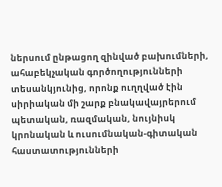ներսում ընթացող զինված բախումների, ահաբեկչական գործողությունների տեսանկյունից, որոնք ուղղված էին սիրիական մի շարք բնակավայրերում պետական, ռազմական, նույնիսկ կրոնական և ուսումնական-գիտական հաստատությունների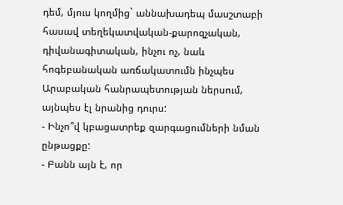դեմ, մյուս կողմից` աննախադեպ մասշտաբի հասավ տեղեկատվական-քարոզչական, դիվանագիտական, ինչու ոչ, նաև հոգեբանական առճակատումն ինչպես Արաբական հանրապետության ներսում, այնպես էլ նրանից դուրս:
- Ինչո՞վ կբացատրեք զարգացումների նման ընթացքը:
- Բանն այն է, որ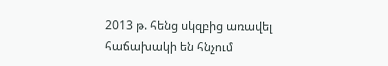2013 թ. հենց սկզբից առավել հաճախակի են հնչում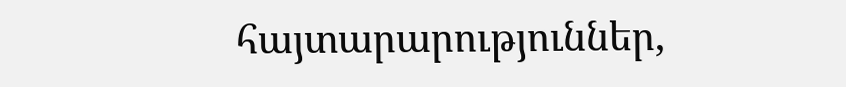հայտարարություններ,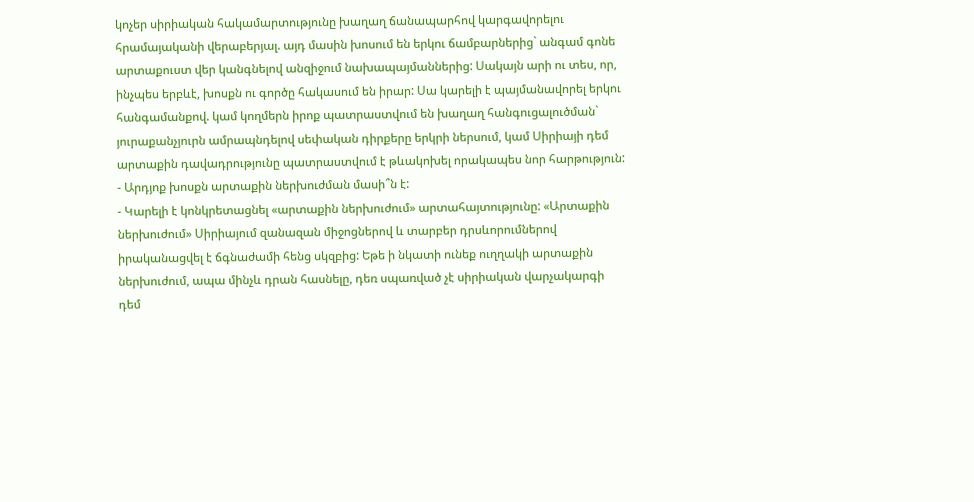կոչեր սիրիական հակամարտությունը խաղաղ ճանապարհով կարգավորելու հրամայականի վերաբերյալ. այդ մասին խոսում են երկու ճամբարներից` անգամ գոնե արտաքուստ վեր կանգնելով անզիջում նախապայմաններից: Սակայն արի ու տես, որ, ինչպես երբևէ, խոսքն ու գործը հակասում են իրար: Սա կարելի է պայմանավորել երկու հանգամանքով. կամ կողմերն իրոք պատրաստվում են խաղաղ հանգուցալուծման` յուրաքանչյուրն ամրապնդելով սեփական դիրքերը երկրի ներսում, կամ Սիրիայի դեմ արտաքին դավադրությունը պատրաստվում է թևակոխել որակապես նոր հարթություն:
- Արդյոք խոսքն արտաքին ներխուժման մասի՞ն է:
- Կարելի է կոնկրետացնել «արտաքին ներխուժում» արտահայտությունը: «Արտաքին ներխուժում» Սիրիայում զանազան միջոցներով և տարբեր դրսևորումներով իրականացվել է ճգնաժամի հենց սկզբից: Եթե ի նկատի ունեք ուղղակի արտաքին ներխուժում, ապա մինչև դրան հասնելը, դեռ սպառված չէ սիրիական վարչակարգի դեմ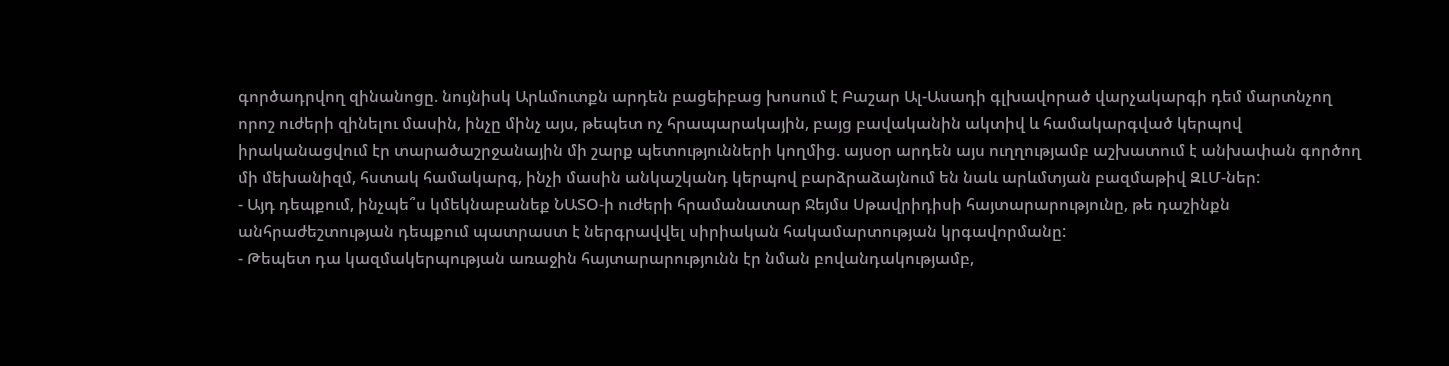գործադրվող զինանոցը. նույնիսկ Արևմուտքն արդեն բացեիբաց խոսում է Բաշար Ալ-Ասադի գլխավորած վարչակարգի դեմ մարտնչող որոշ ուժերի զինելու մասին, ինչը մինչ այս, թեպետ ոչ հրապարակային, բայց բավականին ակտիվ և համակարգված կերպով իրականացվում էր տարածաշրջանային մի շարք պետությունների կողմից. այսօր արդեն այս ուղղությամբ աշխատում է անխափան գործող մի մեխանիզմ, հստակ համակարգ, ինչի մասին անկաշկանդ կերպով բարձրաձայնում են նաև արևմտյան բազմաթիվ ԶԼՄ-ներ:
- Այդ դեպքում, ինչպե՞ս կմեկնաբանեք ՆԱՏՕ-ի ուժերի հրամանատար Ջեյմս Սթավրիդիսի հայտարարությունը, թե դաշինքն անհրաժեշտության դեպքում պատրաստ է ներգրավվել սիրիական հակամարտության կրգավորմանը:
- Թեպետ դա կազմակերպության առաջին հայտարարությունն էր նման բովանդակությամբ,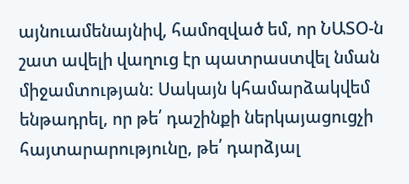այնուամենայնիվ, համոզված եմ, որ ՆԱՏՕ-ն շատ ավելի վաղուց էր պատրաստվել նման միջամտության: Սակայն կհամարձակվեմ ենթադրել, որ թե՛ դաշինքի ներկայացուցչի հայտարարությունը, թե՛ դարձյալ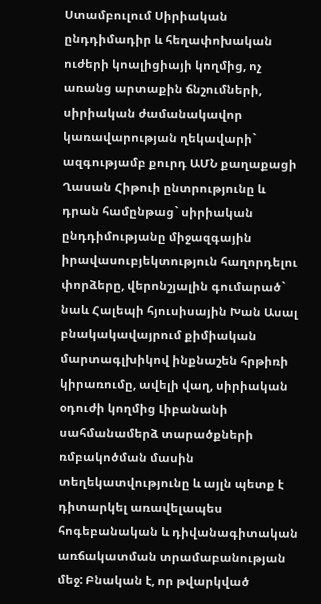Ստամբուլում Սիրիական ընդդիմադիր և հեղափոխական ուժերի կոալիցիայի կողմից, ոչ առանց արտաքին ճնշումների, սիրիական ժամանակավոր կառավարության ղեկավարի` ազգությամբ քուրդ ԱՄՆ քաղաքացի Ղասան Հիթուի ընտրությունը և դրան համընթաց` սիրիական ընդդիմությանը միջազգային իրավասուբյեկտություն հաղորդելու փորձերը, վերոնշյալին գումարած` նաև Հալեպի հյուսիսային Խան Ասալ բնակակավայրում քիմիական մարտագլխիկով ինքնաշեն հրթիռի կիրառումը, ավելի վաղ, սիրիական օդուժի կողմից Լիբանանի սահմանամերձ տարածքների ռմբակոծման մասին տեղեկատվությունը և այլն պետք է դիտարկել առավելապես հոգեբանական և դիվանագիտական առճակատման տրամաբանության մեջ: Բնական է, որ թվարկված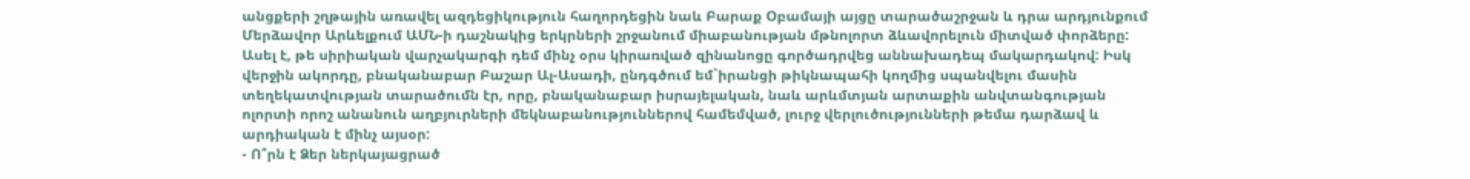անցքերի շղթային առավել ազդեցիկություն հաղորդեցին նաև Բարաք Օբամայի այցը տարածաշրջան և դրա արդյունքում Մերձավոր Արևելքում ԱՄՆ-ի դաշնակից երկրների շրջանում միաբանության մթնոլորտ ձևավորելուն միտված փորձերը: Ասել է, թե սիրիական վարչակարգի դեմ մինչ օրս կիրառված զինանոցը գործադրվեց աննախադեպ մակարդակով: Իսկ վերջին ակորդը, բնականաբար Բաշար Ալ-Ասադի, ընդգծում եմ`իրանցի թիկնապահի կողմից սպանվելու մասին տեղեկատվության տարածումն էր, որը, բնականաբար իսրայելական, նաև արևմտյան արտաքին անվտանգության ոլորտի որոշ անանուն աղբյուրների մեկնաբանություններով համեմված, լուրջ վերլուծությունների թեմա դարձավ և արդիական է մինչ այսօր:
- Ո՞րն է Ձեր ներկայացրած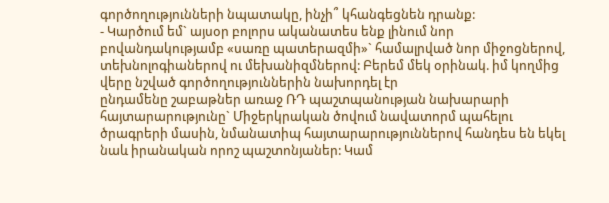գործողությունների նպատակը, ինչի՞ կհանգեցնեն դրանք:
- Կարծում եմ` այսօր բոլորս ականատես ենք լինում նոր բովանդակությամբ «սառը պատերազմի»` համալրված նոր միջոցներով, տեխնոլոգիաներով ու մեխանիզմներով: Բերեմ մեկ օրինակ. իմ կողմից վերը նշված գործողություններին նախորդել էր
ընդամենը շաբաթներ առաջ ՌԴ պաշտպանության նախարարի հայտարարությունը` Միջերկրական ծովում նավատորմ պահելու ծրագրերի մասին, նմանատիպ հայտարարություններով հանդես են եկել նաև իրանական որոշ պաշտոնյաներ: Կամ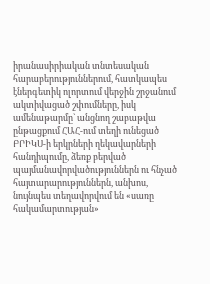իրանասիրիական տնտեսական հարաբերություններում, հատկապես էներգետիկ ոլորտում վերջին շրջանում ակտիվացած շփումները, իսկ ամենաթարմը` անցնող շաբաթվա ընթացքում ՀԱՀ-ում տեղի ունեցած ԲՐԻԿՍ-ի երկրների ղեկավարների հանդիպումը, ձեռք բերված պայմանավորվածություններն ու հնչած հայտարարություններն, անխոս, նույնպես տեղավորվում են «սառը հակամարտության»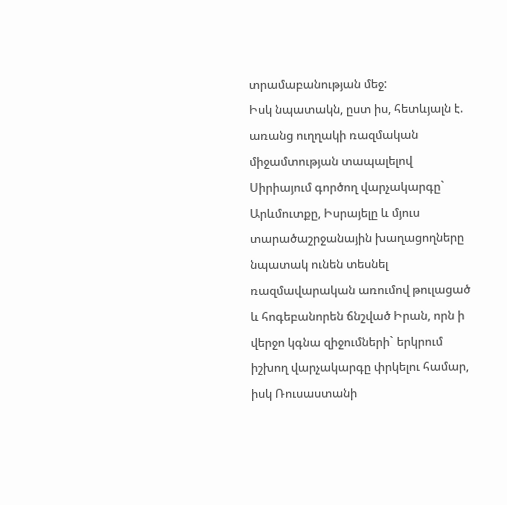տրամաբանության մեջ:
Իսկ նպատակն, ըստ իս, հետևյալն է. առանց ուղղակի ռազմական միջամտության տապալելով Սիրիայում գործող վարչակարգը` Արևմուտքը, Իսրայելը և մյուս տարածաշրջանային խաղացողները նպատակ ունեն տեսնել ռազմավարական առումով թուլացած և հոգեբանորեն ճնշված Իրան, որն ի վերջո կգնա զիջումների` երկրում իշխող վարչակարգը փրկելու համար, իսկ Ռուսաստանի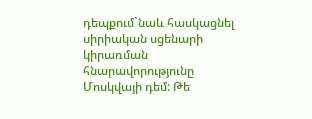դեպքում`նաև հասկացնել սիրիական սցենարի կիրառման հնարավորությունը Մոսկվայի դեմ: Թե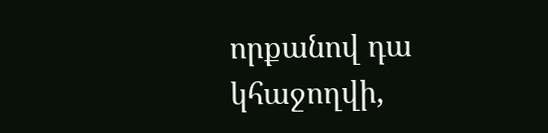որքանով դա կհաջողվի,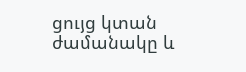ցույց կտան ժամանակը և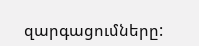զարգացումները: